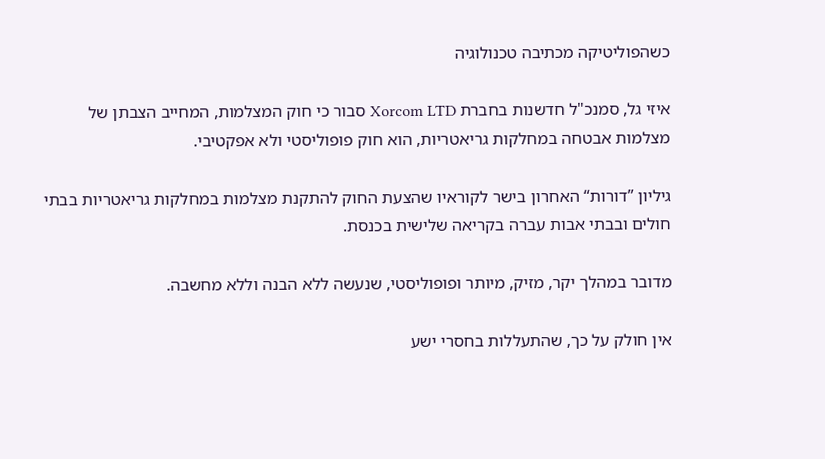כשהפוליטיקה מכתיבה טכנולוגיה

איזי גל, סמנכ"ל חדשנות בחברת Xorcom LTD סבור כי חוק המצלמות, המחייב הצבתן של מצלמות אבטחה במחלקות גריאטריות, הוא חוק פופוליסטי ולא אפקטיבי.

גיליון ”דורות“ האחרון בישר לקוראיו שהצעת החוק להתקנת מצלמות במחלקות גריאטריות בבתי חולים ובבתי אבות עברה בקריאה שלישית בכנסת.

מדובר במהלך יקר, מזיק, מיותר ופופוליסטי, שנעשה ללא הבנה וללא מחשבה.

אין חולק על כך, שהתעללות בחסרי ישע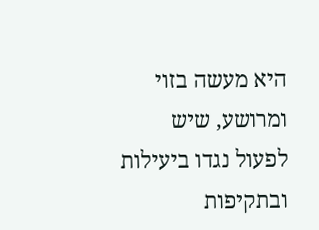היא מעשה בזוי ומרושע, שיש לפעול נגדו ביעילות ובתקיפות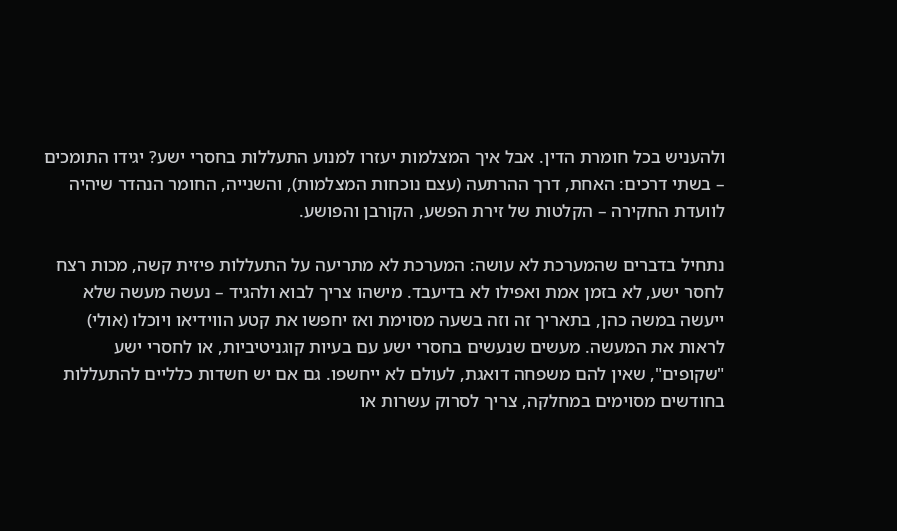ולהעניש בכל חומרת הדין. אבל איך המצלמות יעזרו למנוע התעללות בחסרי ישע? יגידו התומכים – בשתי דרכים: האחת, דרך ההרתעה (עצם נוכחות המצלמות), והשנייה, החומר הנהדר שיהיה לוועדת החקירה – הקלטות של זירת הפשע, הקורבן והפושע.

נתחיל בדברים שהמערכת לא עושה: המערכת לא מתריעה על התעללות פיזית קשה, מכות רצח לחסר ישע, לא בזמן אמת ואפילו לא בדיעבד. מישהו צריך לבוא ולהגיד – נעשה מעשה שלא ייעשה במשה כהן, בתאריך זה וזה בשעה מסוימת ואז יחפשו את קטע הווידיאו ויוכלו (אולי) לראות את המעשה. מעשים שנעשים בחסרי ישע עם בעיות קוגניטיביות, או לחסרי ישע "שקופים", שאין להם משפחה דואגת, לעולם לא ייחשפו. גם אם יש חשדות כלליים להתעללות בחודשים מסוימים במחלקה, צריך לסרוק עשרות או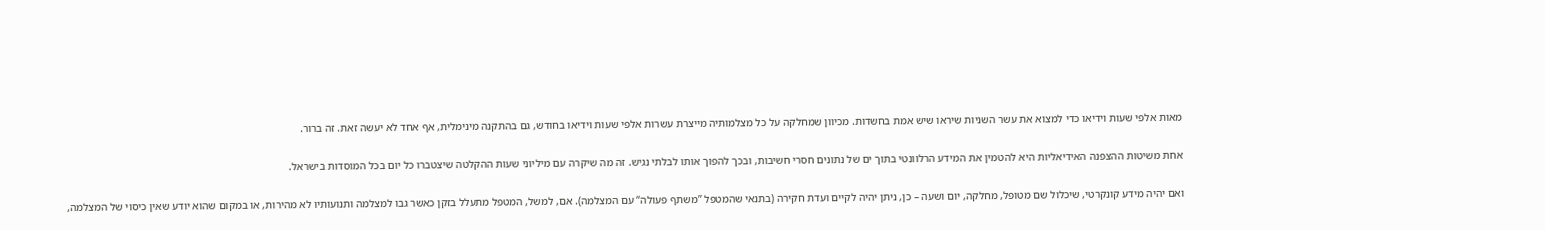מאות אלפי שעות וידיאו כדי למצוא את עשר השניות שיראו שיש אמת בחשדות. מכיוון שמחלקה על כל מצלמותיה מייצרת עשרות אלפי שעות וידיאו בחודש, גם בהתקנה מינימלית, אף אחד לא יעשה זאת. זה ברור.

אחת משיטות ההצפנה האידיאליות היא להטמין את המידע הרלוונטי בתוך ים של נתונים חסרי חשיבות, ובכך להפוך אותו לבלתי נגיש. זה מה שיקרה עם מיליוני שעות ההקלטה שיצטברו כל יום בכל המוסדות בישראל.

ואם יהיה מידע קונקרטי, שיכלול שם מטופל, מחלקה, יום ושעה – כן, ניתן יהיה לקיים ועדת חקירה (בתנאי שהמטפל ”משתף פעולה“ עם המצלמה). אם, למשל, המטפל מתעלל בזקן כאשר גבו למצלמה ותנועותיו לא מהירות, או במקום שהוא יודע שאין כיסוי של המצלמה,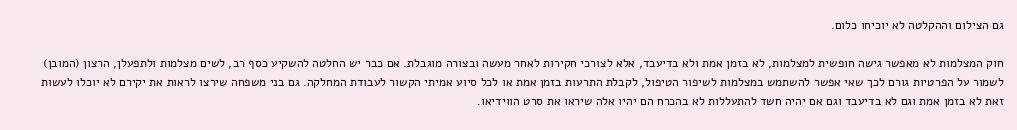גם הצילום וההקלטה לא יוכיחו כלום.

חוק המצלמות לא מאפשר גישה חופשית למצלמות, לא בזמן אמת ולא בדיעבד, אלא לצורכי חקירות לאחר מעשה ובצורה מוגבלת. אם כבר יש החלטה להשקיע כסף רב, לשים מצלמות ולתפעלן, הרצון (המובן) לשמור על הפרטיות גורם לכך שאי אפשר להשתמש במצלמות לשיפור הטיפול, לקבלת התרעות בזמן אמת או לכל סיוע אמיתי הקשור לעבודת המחלקה. גם בני משפחה שירצו לראות את יקירם לא יוכלו לעשות זאת לא בזמן אמת וגם לא בדיעבד וגם אם יהיה חשד להתעללות לא בהכרח הם יהיו אלה שיראו את סרט הווידיאו.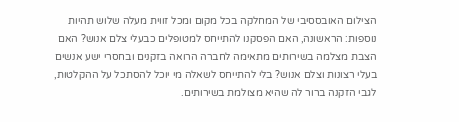הצילום האובססיבי של המחלקה בכל מקום ומכל זווית מעלה שלוש תהיות נוספות: הראשונה, האם הפסקנו להתייחס למטופלים כבעלי צלם אנוש? האם הצבת מצלמה בשירותים מתאימה לחברה הרואה בזקנים ובחסרי ישע אנשים בעלי רצונות וצלם אנוש? בלי להתייחס לשאלה מי יוכל להסתכל על ההקלטות, לגבי הזקנה ברור לה שהיא מצולמת בשירותים.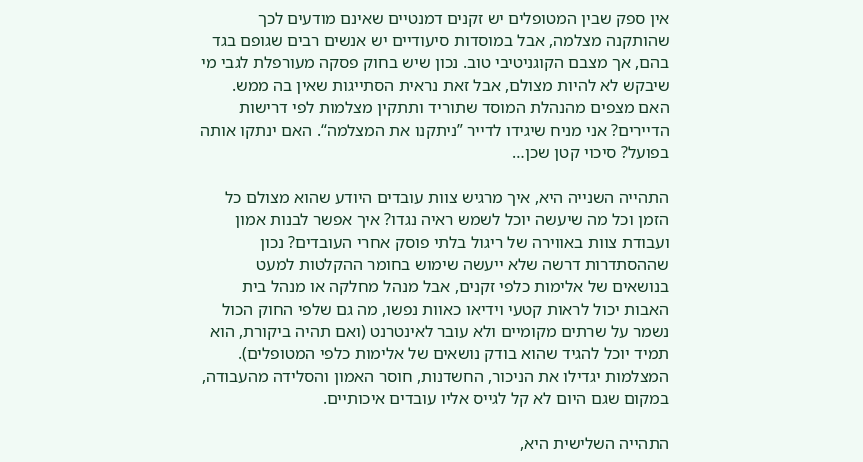אין ספק שבין המטופלים יש זקנים דמנטיים שאינם מודעים לכך שהותקנה מצלמה, אבל במוסדות סיעודיים יש אנשים רבים שגופם בגד בהם, אך מצבם הקוגניטיבי טוב. נכון שיש בחוק פסקה מעורפלת לגבי מי שיבקש לא להיות מצולם, אבל זאת נראית הסתייגות שאין בה ממש. האם מצפים מהנהלת המוסד שתוריד ותתקין מצלמות לפי דרישות הדיירים? אני מניח שיגידו לדייר ”ניתקנו את המצלמה“. האם ינתקו אותה בפועל? סיכוי קטן שכן…

התהייה השנייה היא, איך מרגיש צוות עובדים היודע שהוא מצולם כל הזמן וכל מה שיעשה יוכל לשמש ראיה נגדו? איך אפשר לבנות אמון ועבודת צוות באווירה של ריגול בלתי פוסק אחרי העובדים? נכון שההסתדרות דרשה שלא ייעשה שימוש בחומר ההקלטות למעט בנושאים של אלימות כלפי זקנים, אבל מנהל מחלקה או מנהל בית האבות יכול לראות קטעי וידיאו כאוות נפשו, מה גם שלפי החוק הכול נשמר על שרתים מקומיים ולא עובר לאינטרנט (ואם תהיה ביקורת, הוא תמיד יוכל להגיד שהוא בודק נושאים של אלימות כלפי המטופלים). המצלמות יגדילו את הניכור, החשדנות, חוסר האמון והסלידה מהעבודה, במקום שגם היום לא קל לגייס אליו עובדים איכותיים.

התהייה השלישית היא,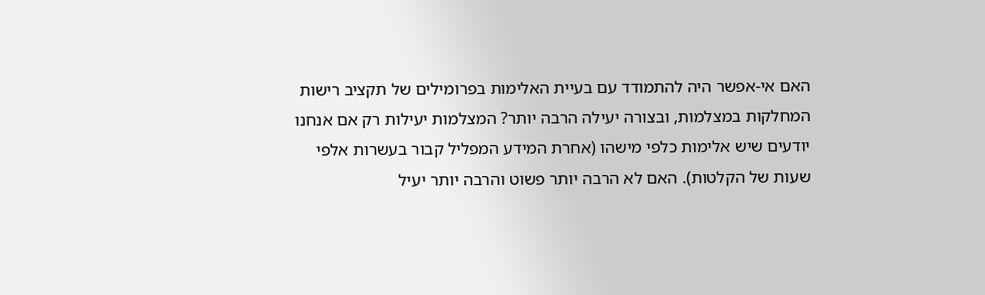האם אי-אפשר היה להתמודד עם בעיית האלימות בפרומילים של תקציב רישות המחלקות במצלמות, ובצורה יעילה הרבה יותר? המצלמות יעילות רק אם אנחנו יודעים שיש אלימות כלפי מישהו (אחרת המידע המפליל קבור בעשרות אלפי שעות של הקלטות). האם לא הרבה יותר פשוט והרבה יותר יעיל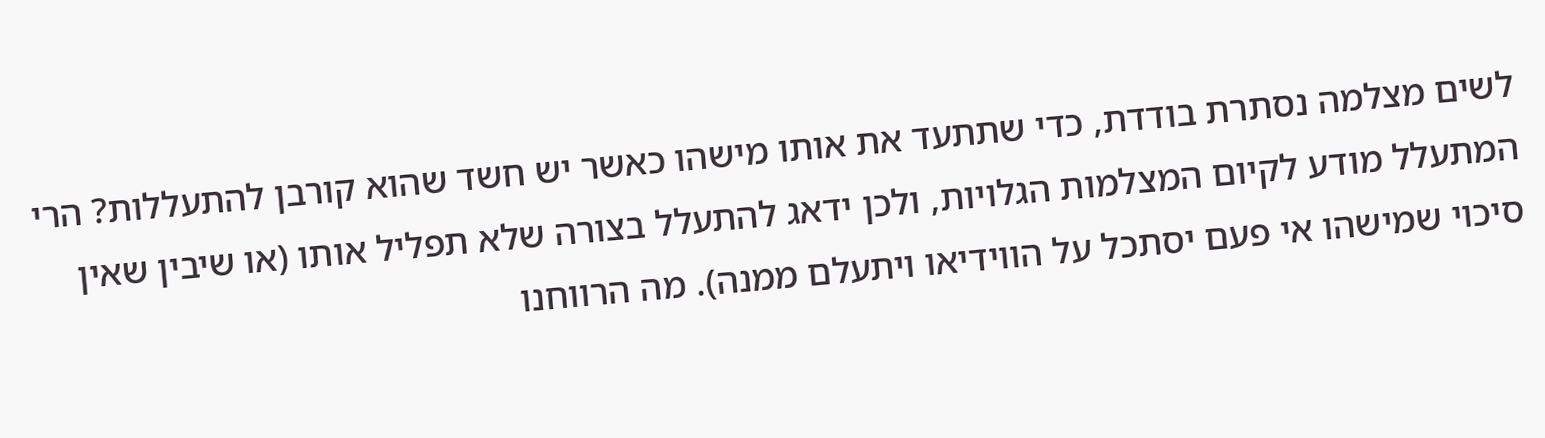לשים מצלמה נסתרת בודדת, כדי שתתעד את אותו מישהו כאשר יש חשד שהוא קורבן להתעללות? הרי המתעלל מודע לקיום המצלמות הגלויות, ולכן ידאג להתעלל בצורה שלא תפליל אותו (או שיבין שאין סיכוי שמישהו אי פעם יסתכל על הווידיאו ויתעלם ממנה). מה הרווחנו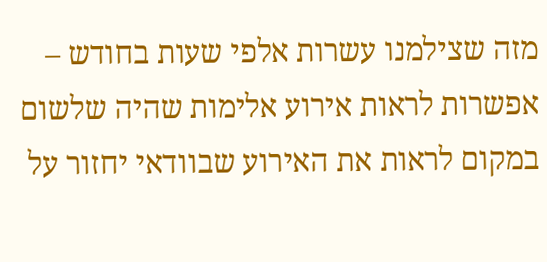מזה שצילמנו עשרות אלפי שעות בחודש – אפשרות לראות אירוע אלימות שהיה שלשום במקום לראות את האירוע שבוודאי יחזור על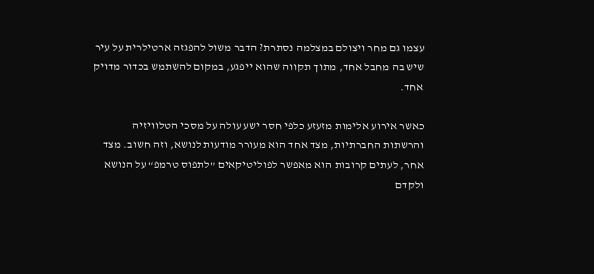עצמו גם מחר ויצולם במצלמה נסתרת? הדבר משול להפגזה ארטילרית על עיר שיש בה מחבל אחד, מתוך תקווה שהוא ייפגע, במקום להשתמש בכדור מדויק אחד.

כאשר אירוע אלימות מזעזע כלפי חסר ישע עולה על מסכי הטלוויזיה והרשתות החברתיות, מצד אחד הוא מעורר מודעות לנושא, וזה חשוב. מצד אחר, לעתים קרובות הוא מאפשר לפוליטיקאים ”לתפוס טרמפ“ על הנושא ולקדם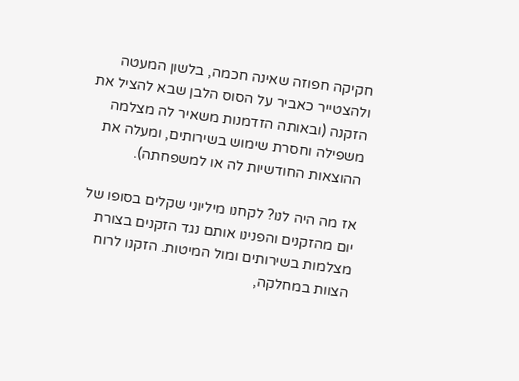חקיקה חפוזה שאינה חכמה, בלשון המעטה ולהצטייר כאביר על הסוס הלבן שבא להציל את הזקנה (ובאותה הזדמנות משאיר לה מצלמה משפילה וחסרת שימוש בשירותים, ומעלה את ההוצאות החודשיות לה או למשפחתה).

אז מה היה לנו? לקחנו מיליוני שקלים בסופו של יום מהזקנים והפנינו אותם נגד הזקנים בצורת מצלמות בשירותים ומול המיטות. הזקנו לרוח הצוות במחלקה,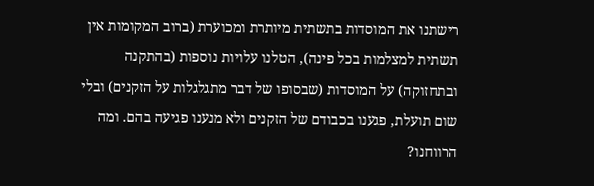רישתנו את המוסדות בתשתית מיותרת ומכוערת (ברוב המקומות אין תשתית למצלמות בכל פינה), הטלנו עלויות נוספות (בהתקנה ובתחזוקה) על המוסדות (שבסופו של דבר מתגלגלות על הזקנים) ובלי שום תועלת, פגענו בכבודם של הזקנים ולא מנענו פגיעה בהם. ומה הרווחנו?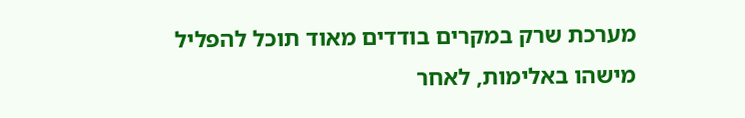מערכת שרק במקרים בודדים מאוד תוכל להפליל מישהו באלימות, לאחר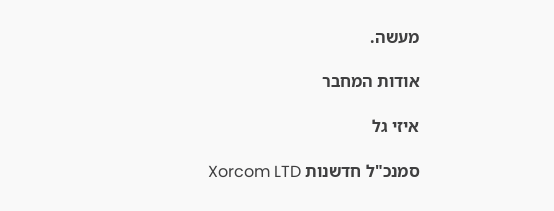מעשה.

אודות המחבר

איזי גל

סמנכ"ל חדשנות Xorcom LTD